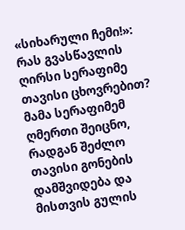«სიხარული ჩემი!»: რას გვასწავლის ღირსი სერაფიმე თავისი ცხოვრებით?
მამა სერაფიმემ ღმერთი შეიცნო, რადგან შეძლო თავისი გონების დამშვიდება და მისთვის გულის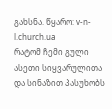გახსნა. წყარო: v-n-l.church.ua
რატომ ჩემი გული ასეთი სიყვარულითა და სინაზით პასუხობს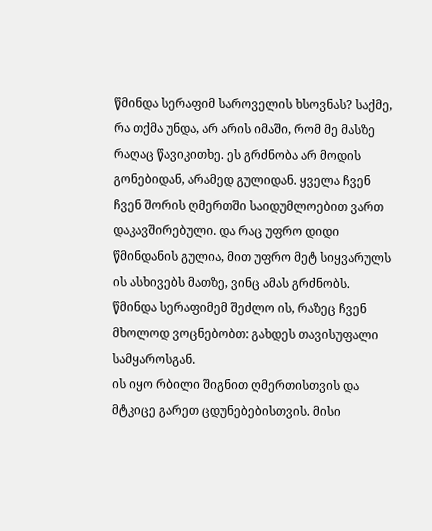წმინდა სერაფიმ საროველის ხსოვნას? საქმე, რა თქმა უნდა, არ არის იმაში, რომ მე მასზე რაღაც წავიკითხე. ეს გრძნობა არ მოდის გონებიდან, არამედ გულიდან. ყველა ჩვენ ჩვენ შორის ღმერთში საიდუმლოებით ვართ დაკავშირებული. და რაც უფრო დიდი წმინდანის გულია, მით უფრო მეტ სიყვარულს ის ასხივებს მათზე, ვინც ამას გრძნობს.
წმინდა სერაფიმემ შეძლო ის, რაზეც ჩვენ მხოლოდ ვოცნებობთ: გახდეს თავისუფალი სამყაროსგან.
ის იყო რბილი შიგნით ღმერთისთვის და მტკიცე გარეთ ცდუნებებისთვის. მისი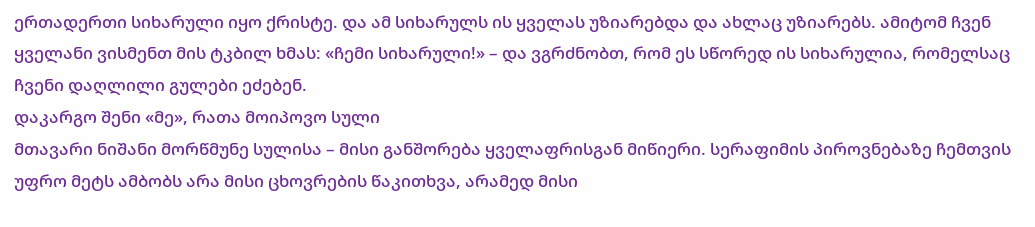ერთადერთი სიხარული იყო ქრისტე. და ამ სიხარულს ის ყველას უზიარებდა და ახლაც უზიარებს. ამიტომ ჩვენ ყველანი ვისმენთ მის ტკბილ ხმას: «ჩემი სიხარული!» – და ვგრძნობთ, რომ ეს სწორედ ის სიხარულია, რომელსაც ჩვენი დაღლილი გულები ეძებენ.
დაკარგო შენი «მე», რათა მოიპოვო სული
მთავარი ნიშანი მორწმუნე სულისა – მისი განშორება ყველაფრისგან მიწიერი. სერაფიმის პიროვნებაზე ჩემთვის უფრო მეტს ამბობს არა მისი ცხოვრების წაკითხვა, არამედ მისი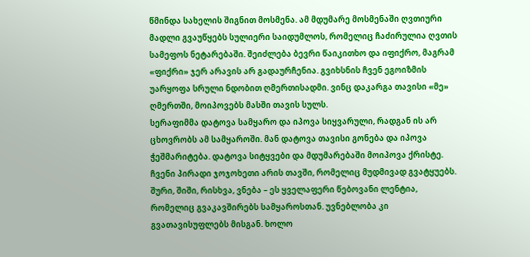წმინდა სახელის შიგნით მოსმენა. ამ მდუმარე მოსმენაში ღვთიური მადლი გვაუწყებს სულიერი საიდუმლოს, რომელიც ჩაძირულია ღვთის სამეფოს ნეტარებაში. შეიძლება ბევრი წაიკითხო და იფიქრო, მაგრამ «ფიქრი» ჯერ არავის არ გადაურჩენია. გვიხსნის ჩვენ ეგოიზმის უარყოფა სრული ნდობით ღმერთისადმი. ვინც დაკარგა თავისი «მე» ღმერთში, მოიპოვებს მასში თავის სულს.
სერაფიმმა დატოვა სამყარო და იპოვა სიყვარული, რადგან ის არ ცხოვრობს ამ სამყაროში. მან დატოვა თავისი გონება და იპოვა ჭეშმარიტება. დატოვა სიტყვები და მდუმარებაში მოიპოვა ქრისტე.
ჩვენი პირადი ჯოჯოხეთი არის თავში, რომელიც მუდმივად გვატყუებს.
შური, შიში, რისხვა, ვნება – ეს ყველაფერი წებოვანი ლენტია, რომელიც გვაკავშირებს სამყაროსთან. უვნებლობა კი გვათავისუფლებს მისგან. ხოლო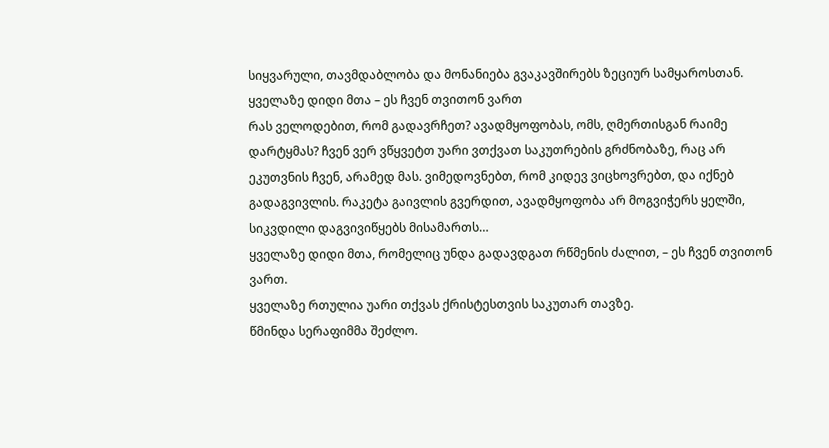სიყვარული, თავმდაბლობა და მონანიება გვაკავშირებს ზეციურ სამყაროსთან.
ყველაზე დიდი მთა – ეს ჩვენ თვითონ ვართ
რას ველოდებით, რომ გადავრჩეთ? ავადმყოფობას, ომს, ღმერთისგან რაიმე დარტყმას? ჩვენ ვერ ვწყვეტთ უარი ვთქვათ საკუთრების გრძნობაზე, რაც არ ეკუთვნის ჩვენ, არამედ მას. ვიმედოვნებთ, რომ კიდევ ვიცხოვრებთ, და იქნებ გადაგვივლის. რაკეტა გაივლის გვერდით, ავადმყოფობა არ მოგვიჭერს ყელში, სიკვდილი დაგვივიწყებს მისამართს…
ყველაზე დიდი მთა, რომელიც უნდა გადავდგათ რწმენის ძალით, – ეს ჩვენ თვითონ ვართ.
ყველაზე რთულია უარი თქვას ქრისტესთვის საკუთარ თავზე.
წმინდა სერაფიმმა შეძლო.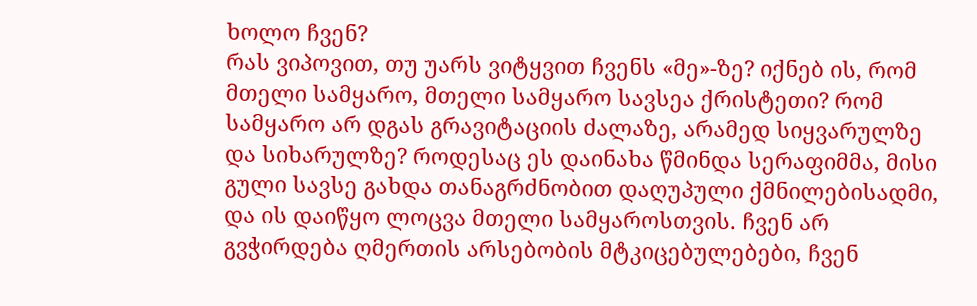ხოლო ჩვენ?
რას ვიპოვით, თუ უარს ვიტყვით ჩვენს «მე»-ზე? იქნებ ის, რომ მთელი სამყარო, მთელი სამყარო სავსეა ქრისტეთი? რომ სამყარო არ დგას გრავიტაციის ძალაზე, არამედ სიყვარულზე და სიხარულზე? როდესაც ეს დაინახა წმინდა სერაფიმმა, მისი გული სავსე გახდა თანაგრძნობით დაღუპული ქმნილებისადმი, და ის დაიწყო ლოცვა მთელი სამყაროსთვის. ჩვენ არ გვჭირდება ღმერთის არსებობის მტკიცებულებები, ჩვენ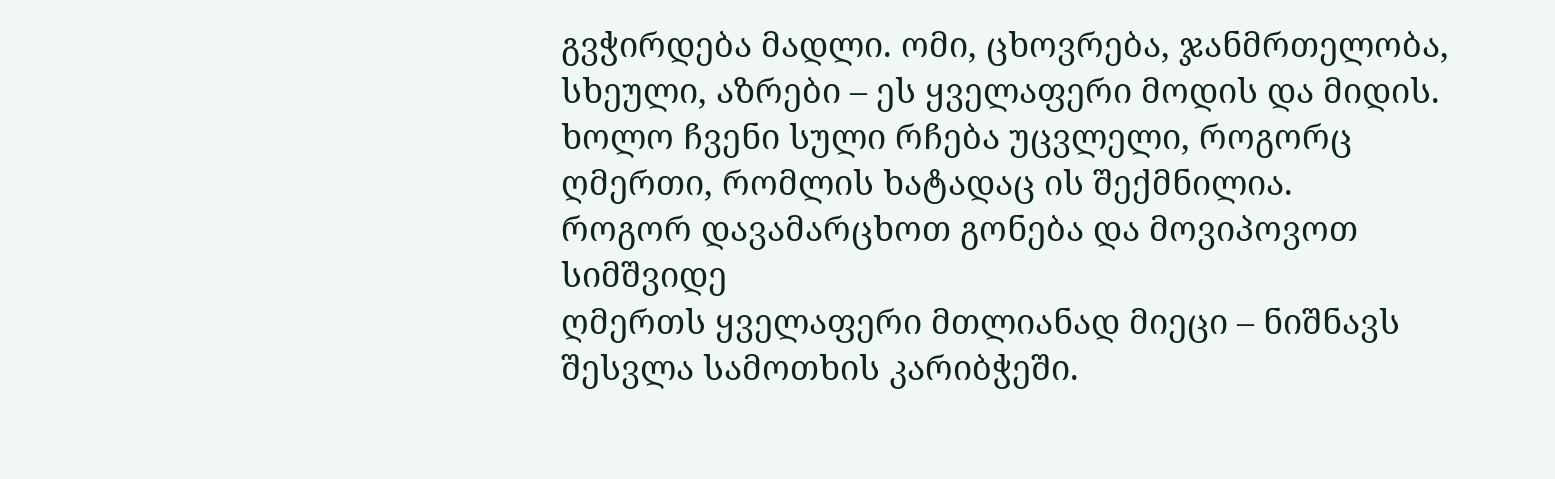გვჭირდება მადლი. ომი, ცხოვრება, ჯანმრთელობა, სხეული, აზრები – ეს ყველაფერი მოდის და მიდის. ხოლო ჩვენი სული რჩება უცვლელი, როგორც ღმერთი, რომლის ხატადაც ის შექმნილია.
როგორ დავამარცხოთ გონება და მოვიპოვოთ სიმშვიდე
ღმერთს ყველაფერი მთლიანად მიეცი – ნიშნავს შესვლა სამოთხის კარიბჭეში.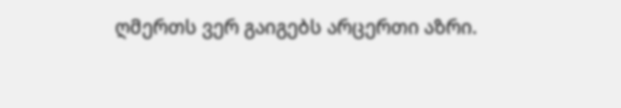ღმერთს ვერ გაიგებს არცერთი აზრი.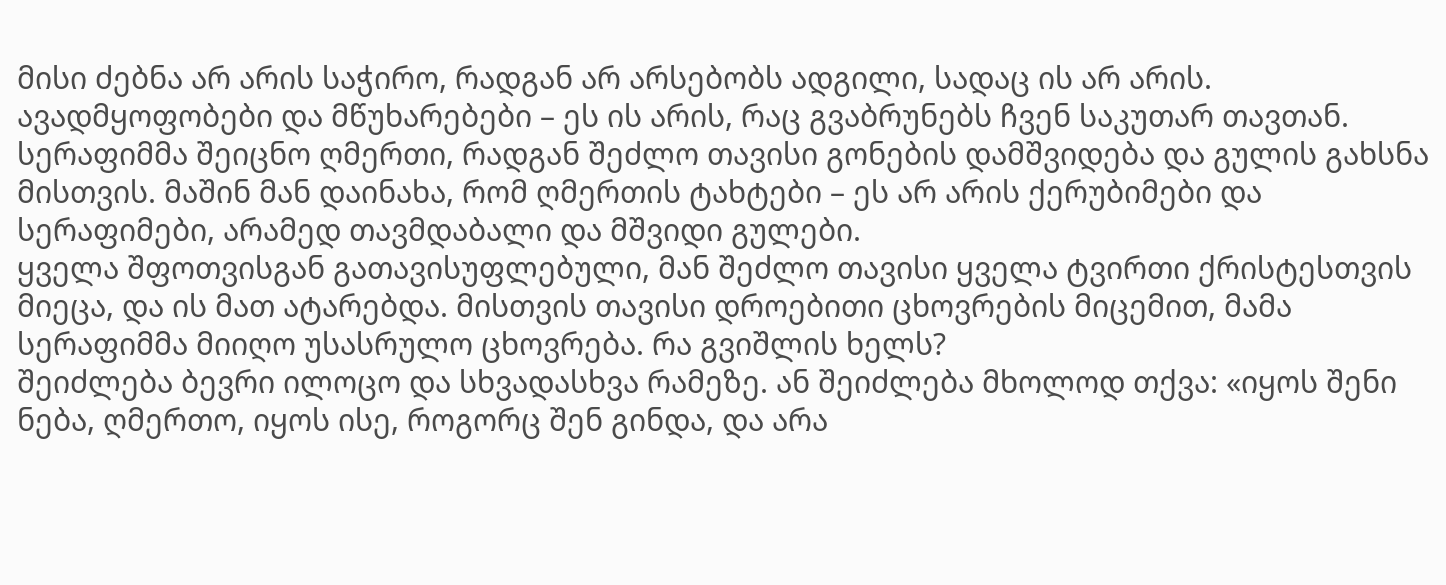მისი ძებნა არ არის საჭირო, რადგან არ არსებობს ადგილი, სადაც ის არ არის. ავადმყოფობები და მწუხარებები – ეს ის არის, რაც გვაბრუნებს ჩვენ საკუთარ თავთან. სერაფიმმა შეიცნო ღმერთი, რადგან შეძლო თავისი გონების დამშვიდება და გულის გახსნა მისთვის. მაშინ მან დაინახა, რომ ღმერთის ტახტები – ეს არ არის ქერუბიმები და სერაფიმები, არამედ თავმდაბალი და მშვიდი გულები.
ყველა შფოთვისგან გათავისუფლებული, მან შეძლო თავისი ყველა ტვირთი ქრისტესთვის მიეცა, და ის მათ ატარებდა. მისთვის თავისი დროებითი ცხოვრების მიცემით, მამა სერაფიმმა მიიღო უსასრულო ცხოვრება. რა გვიშლის ხელს?
შეიძლება ბევრი ილოცო და სხვადასხვა რამეზე. ან შეიძლება მხოლოდ თქვა: «იყოს შენი ნება, ღმერთო, იყოს ისე, როგორც შენ გინდა, და არა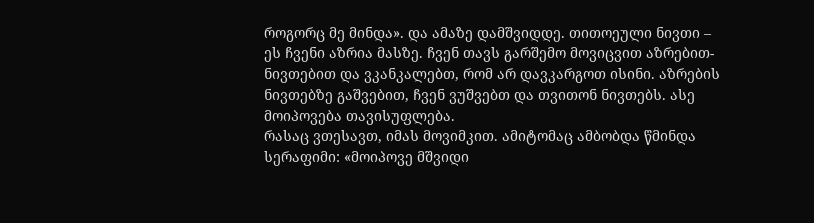როგორც მე მინდა». და ამაზე დამშვიდდე. თითოეული ნივთი – ეს ჩვენი აზრია მასზე. ჩვენ თავს გარშემო მოვიცვით აზრებით-ნივთებით და ვკანკალებთ, რომ არ დავკარგოთ ისინი. აზრების ნივთებზე გაშვებით, ჩვენ ვუშვებთ და თვითონ ნივთებს. ასე მოიპოვება თავისუფლება.
რასაც ვთესავთ, იმას მოვიმკით. ამიტომაც ამბობდა წმინდა სერაფიმი: «მოიპოვე მშვიდი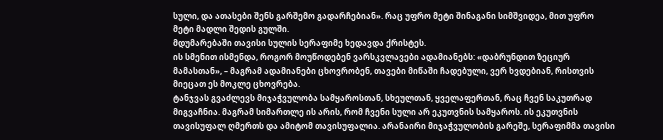სული, და ათასები შენს გარშემო გადარჩებიან». რაც უფრო მეტი შინაგანი სიმშვიდეა, მით უფრო მეტი მადლი შედის გულში.
მდუმარებაში თავისი სულის სერაფიმე ხედავდა ქრისტეს.
ის სმენით ისმენდა, როგორ მოუწოდებენ ვარსკვლავები ადამიანებს: «დაბრუნდით ზეციურ მამასთან», – მაგრამ ადამიანები ცხოვრობენ, თავები მიწაში ჩადებული, ვერ ხვდებიან, რისთვის მიეცათ ეს მოკლე ცხოვრება.
ტანჯვას გვაძლევს მიჯაჭვულობა სამყაროსთან, სხეულთან, ყველაფერთან, რაც ჩვენ საკუთრად მიგვაჩნია. მაგრამ სიმართლე ის არის, რომ ჩვენი სული არ ეკუთვნის სამყაროს. ის ეკუთვნის თავისუფალ ღმერთს და ამიტომ თავისუფალია. არანაირი მიჯაჭვულობის გარეშე, სერაფიმმა თავისი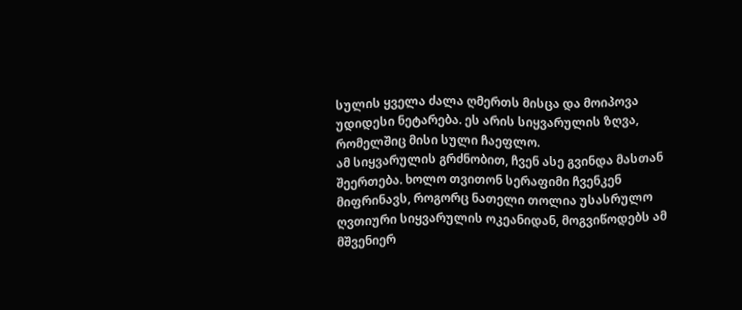სულის ყველა ძალა ღმერთს მისცა და მოიპოვა უდიდესი ნეტარება. ეს არის სიყვარულის ზღვა, რომელშიც მისი სული ჩაეფლო.
ამ სიყვარულის გრძნობით, ჩვენ ასე გვინდა მასთან შეერთება. ხოლო თვითონ სერაფიმი ჩვენკენ მიფრინავს, როგორც ნათელი თოლია უსასრულო ღვთიური სიყვარულის ოკეანიდან, მოგვიწოდებს ამ მშვენიერ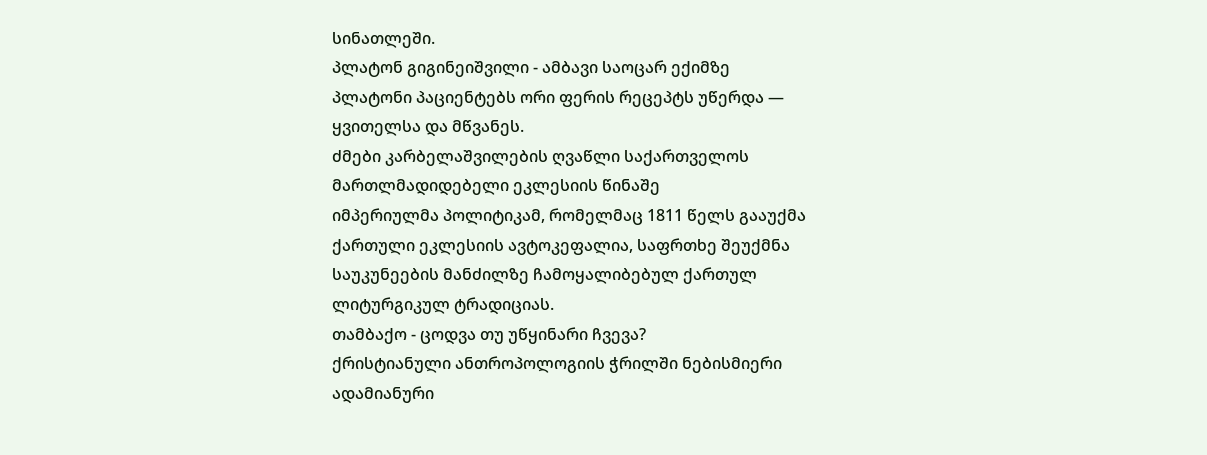სინათლეში.
პლატონ გიგინეიშვილი - ამბავი საოცარ ექიმზე
პლატონი პაციენტებს ორი ფერის რეცეპტს უწერდა — ყვითელსა და მწვანეს.
ძმები კარბელაშვილების ღვაწლი საქართველოს მართლმადიდებელი ეკლესიის წინაშე
იმპერიულმა პოლიტიკამ, რომელმაც 1811 წელს გააუქმა ქართული ეკლესიის ავტოკეფალია, საფრთხე შეუქმნა საუკუნეების მანძილზე ჩამოყალიბებულ ქართულ ლიტურგიკულ ტრადიციას.
თამბაქო - ცოდვა თუ უწყინარი ჩვევა?
ქრისტიანული ანთროპოლოგიის ჭრილში ნებისმიერი ადამიანური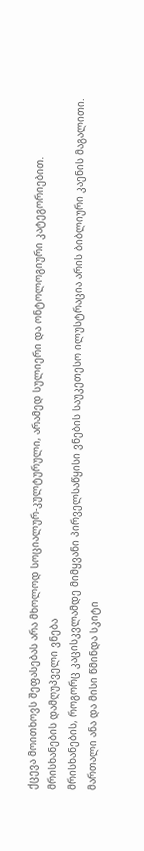ქცევა მოითხოვს შეფასებას არა მხოლოდ სოციალურ-კულტურული, არამედ სულიერი და ონტოლოგიური კატეგორიებით.
მრისხანების დამღუპველი ვნება
მრისხანების, როგორც კაცისკვლამდე მიმყვანი პირველსაწყისი ვნების საუკეთესო ილუსტრაცია არის ბიბლიური კაენის მაგალითი.
მართალი ანა და მისი წმინდა სკიტი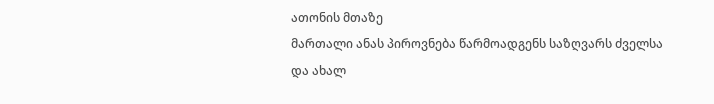ათონის მთაზე
მართალი ანას პიროვნება წარმოადგენს საზღვარს ძველსა და ახალ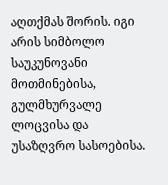აღთქმას შორის. იგი არის სიმბოლო საუკუნოვანი მოთმინებისა, გულმხურვალე ლოცვისა და უსაზღვრო სასოებისა.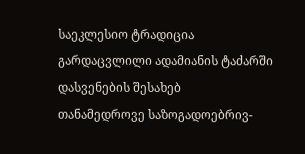საეკლესიო ტრადიცია გარდაცვლილი ადამიანის ტაძარში დასვენების შესახებ
თანამედროვე საზოგადოებრივ-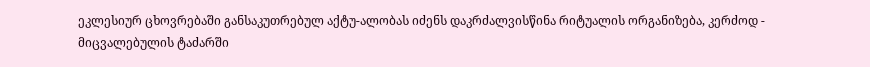ეკლესიურ ცხოვრებაში განსაკუთრებულ აქტუ-ალობას იძენს დაკრძალვისწინა რიტუალის ორგანიზება, კერძოდ - მიცვალებულის ტაძარში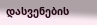დასვენების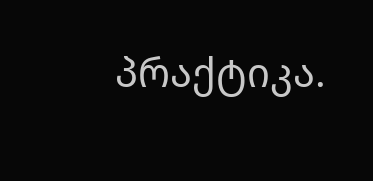პრაქტიკა.